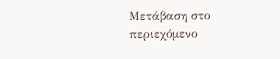Μετάβαση στο περιεχόμενο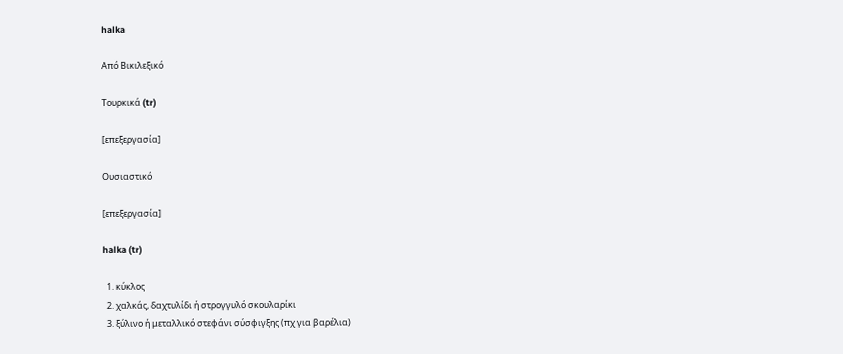halka

Από Βικιλεξικό

Τουρκικά (tr)

[επεξεργασία]

Ουσιαστικό

[επεξεργασία]

halka (tr)

  1. κύκλος
  2. χαλκάς, δαχτυλίδι ή στρογγυλό σκουλαρίκι
  3. ξύλινο ή μεταλλικό στεφάνι σύσφιγξης (πχ για βαρέλια)